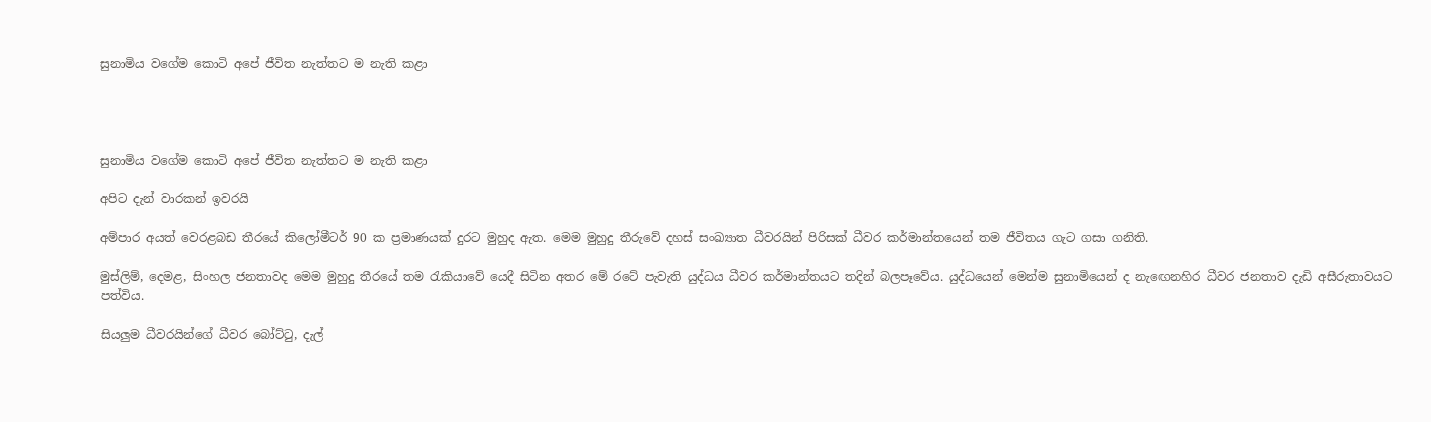සුනාමිය වගේම කොටි අපේ ජීවිත නැත්තට ම නැති කළා




සුනාමිය වගේම කොටි අපේ ජීවිත නැත්තට ම නැති කළා

අපිට දැන් වාරකන් ඉවරයි

අම්පාර අයත් වෙරළබඩ තීරයේ කිලෝමීටර් 90 ක ප්‍රමාණයක් දුරට මුහුද ඇත. මෙම මුහුදු තීරුවේ දහස් සංඛ්‍යාත ධීවරයින් පිරිසක් ධීවර කර්මාන්තයෙන් තම ජීවිතය ගැට ගසා ගනිති.

මුස්ලිම්, දෙමළ, සිංහල ජනතාවද මෙම මුහුදු තීරයේ තම රැකියාවේ යෙදී සිටින අතර මේ රටේ පැවැති යුද්ධය ධීවර කර්මාන්තයට තදින් බලපෑවේය. යුද්ධයෙන් මෙන්ම සුනාමියෙන් ද නැඟෙනහිර ධීවර ජනතාව දැඩි අසීරුතාවයට පත්විය.

සියලුම ධීවරයින්ගේ ධීවර බෝට්ටු, දැල්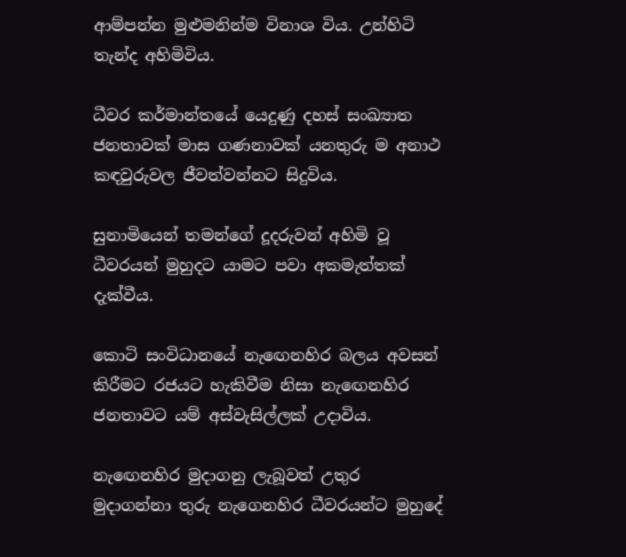ආම්පන්න මුළුමනින්ම විනාශ විය. උන්හිටි තැන්ද අහිමිවිය.

ධීවර කර්මාන්තයේ යෙදුණු දහස් සංඛ්‍යාත ජනතාවක් මාස ගණනාවක් යනතුරු ම අනාථ කඳවුරුවල ජීවත්වන්නට සිදුවිය.

සුනාමියෙන් තමන්ගේ දූදරුවන් අහිමි වූ ධීවරයන් මුහුදට යාමට පවා අකමැත්තක් දැක්වීය.

කොටි සංවිධානයේ නැඟෙනහිර බලය අවසන් කිරීමට රජයට හැකිවීම නිසා නැඟෙනහිර ජනතාවට යම් අස්වැසිල්ලක් උදාවිය.

නැඟෙනහිර මුදාගනු ලැබූවත් උතුර මුදාගන්නා තුරු නැගෙනහිර ධීවරයන්ට මුහුදේ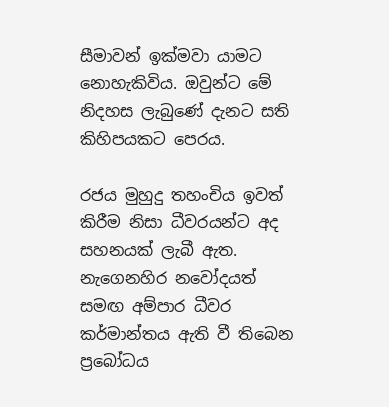සීමාවන් ඉක්මවා යාමට නොහැකිවිය. ඔවුන්ට මේ නිදහස ලැබුණේ දැනට සති කිහිපයකට පෙරය.

රජය මුහුදු තහංචිය ඉවත් කිරීම නිසා ධීවරයන්ට අද සහනයක් ලැබී ඇත. නැගෙනහිර නවෝදයත් සමඟ අම්පාර ධීවර කර්මාන්තය ඇති වී තිබෙන ප්‍රබෝධය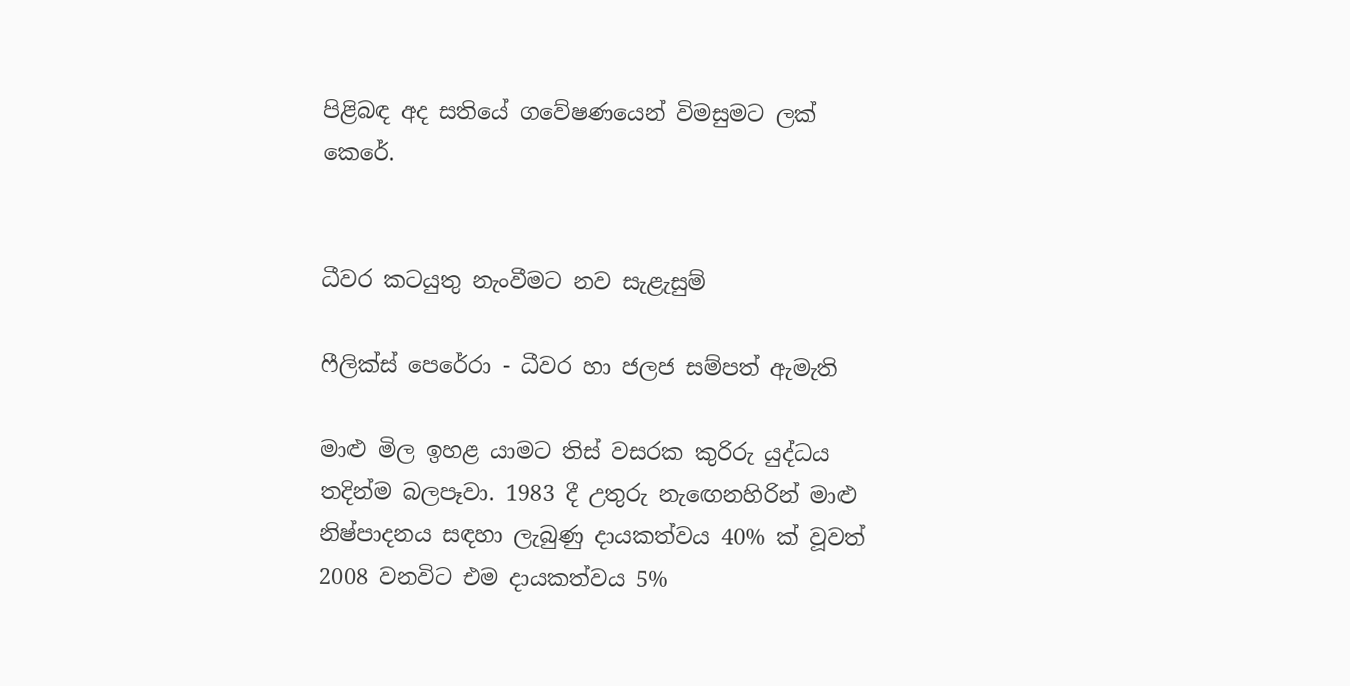පිළිබඳ අද සතියේ ගවේෂණයෙන් විමසුමට ලක් කෙරේ.


ධීවර කටයුතු නැංවීමට නව සැළැසුම්

ෆීලික්ස් පෙරේරා - ධීවර හා ජලජ සම්පත් ඇමැති

මාළු මිල ඉහළ යාමට තිස් වසරක කුරිරු යුද්ධය තදින්ම බලපෑවා. 1983 දී උතුරු නැඟෙනහිරින් මාළු නිෂ්පාදනය සඳහා ලැබුණු දායකත්වය 40% ක් වූවත් 2008 වනවිට එම දායකත්වය 5%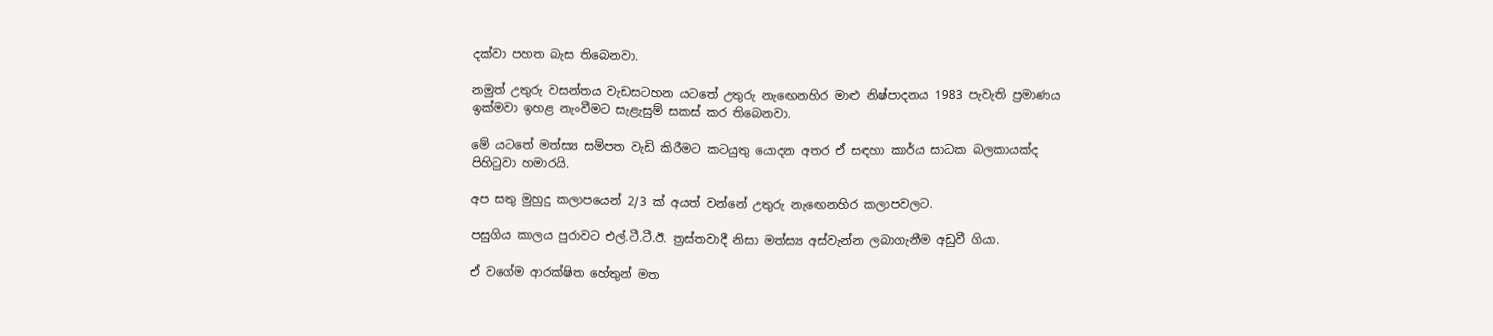දක්වා පහත බැස තිබෙනවා.

නමුත් උතුරු වසන්තය වැඩසටහන යටතේ උතුරු නැඟෙනහිර මාළු නිෂ්පාදනය 1983 පැවැති ප්‍රමාණය ඉක්මවා ඉහළ නැංවීමට සැළැසුම් සකස් කර තිබෙනවා.

මේ යටතේ මත්ස්‍ය සම්පත වැඩි කිරීමට කටයුතු යොදන අතර ඒ සඳහා කාර්ය සාධක බලකායක්ද පිහිටුවා හමාරයි.

අප සතු මුහුදු කලාපයෙන් 2/3 ක් අයත් වන්නේ උතුරු නැඟෙනහිර කලාපවලට.

පසුගිය කාලය පුරාවට එල්.ටී.ටී.ඊ. ත්‍රස්තවාදී නිසා මත්ස්‍ය අස්වැන්න ලබාගැනීම අඩුවී ගියා.

ඒ වගේම ආරක්ෂිත හේතුන් මත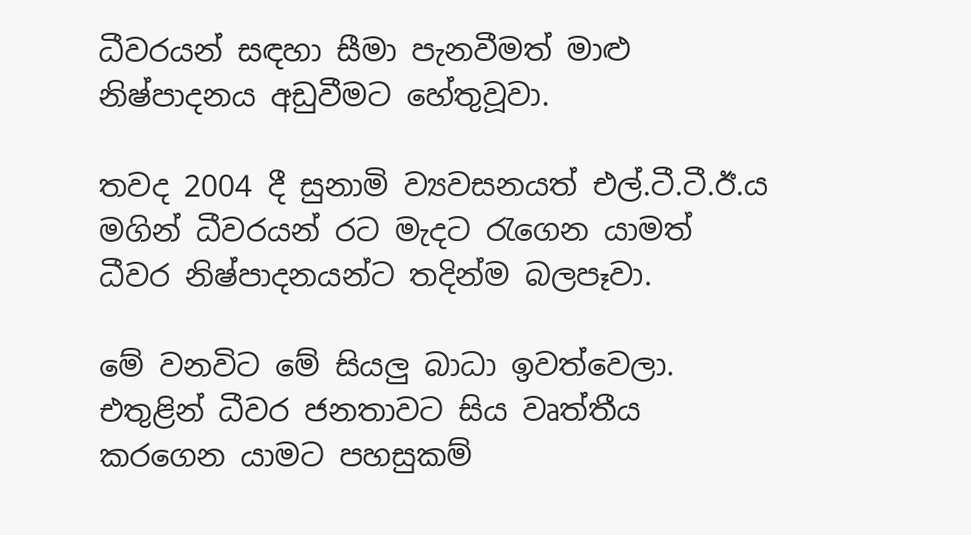ධීවරයන් සඳහා සීමා පැනවීමත් මාළු නිෂ්පාදනය අඩුවීමට හේතුවූවා.

තවද 2004 දී සුනාමි ව්‍යවසනයත් එල්.ටී.ටී.ඊ.ය මගින් ධීවරයන් රට මැදට රැගෙන යාමත් ධීවර නිෂ්පාදනයන්ට තදින්ම බලපෑවා.

මේ වනවිට මේ සියලු බාධා ඉවත්වෙලා. එතුළින් ධීවර ජනතාවට සිය වෘත්තීය කරගෙන යාමට පහසුකම්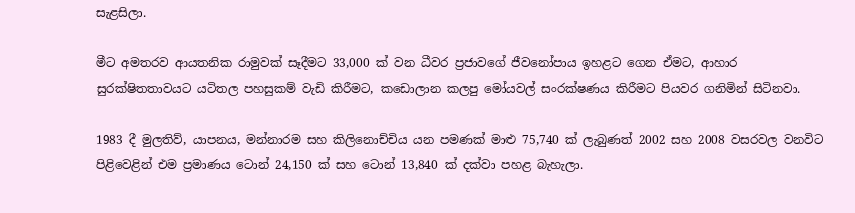සැළසිලා.

මීට අමතරව ආයතනික රාමුවක් සෑදීමට 33,000 ක් වන ධීවර ප්‍රජාවගේ ජීවනෝපාය ඉහළට ගෙන ඒමට, ආහාර සුරක්ෂිතතාවයට යටිතල පහසුකම් වැඩි කිරීමට, කඩොලාන කලපු මෝයවල් සංරක්ෂණය කිරීමට පියවර ගනිමින් සිටිනවා.

1983 දී මුලතිව්, යාපනය, මන්නාරම සහ කිලිනොච්චිය යන පමණක් මාළු 75,740 ක් ලැබුණත් 2002 සහ 2008 වසරවල වනවිට පිළිවෙළින් එම ප්‍රමාණය ටොන් 24,150 ක් සහ ටොන් 13,840 ක් දක්වා පහළ බැහැලා.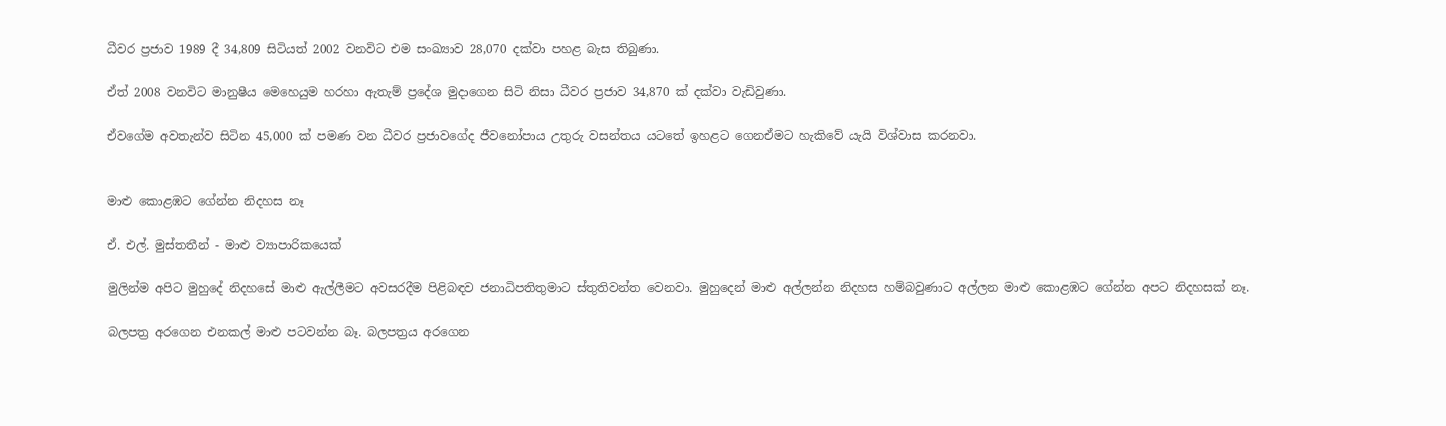ධීවර ප්‍රජාව 1989 දී 34,809 සිටියත් 2002 වනවිට එම සංඛ්‍යාව 28,070 දක්වා පහළ බැස තිබුණා.

ඒත් 2008 වනවිට මානුෂීය මෙහෙයුම හරහා ඇතැම් ප්‍රදේශ මුදාගෙන සිටි නිසා ධීවර ප්‍රජාව 34,870 ක් දක්වා වැඩිවුණා.

ඒවගේම අවතැන්ව සිටින 45,000 ක් පමණ වන ධීවර ප්‍රජාවගේද ජීවනෝපාය උතුරු වසන්තය යටතේ ඉහළට ගෙනඒමට හැකිවේ යැයි විශ්වාස කරනවා.


මාළු කොළඹට ගේන්න නිදහස නෑ

ඒ. එල්. මුස්තතීන් - මාළු ව්‍යාපාරිකයෙක්

මුලින්ම අපිට මුහුදේ නිදහසේ මාළු ඇල්ලීමට අවසරදීම පිළිබඳව ජනාධිපතිතුමාට ස්තුතිවන්ත වෙනවා. මුහුදෙන් මාළු අල්ලන්න නිදහස හම්බවුණාට අල්ලන මාළු කොළඹට ගේන්න අපට නිදහසක් නෑ.

බලපත්‍ර අරගෙන එනකල් මාළු පටවන්න බෑ. බලපත්‍රය අරගෙන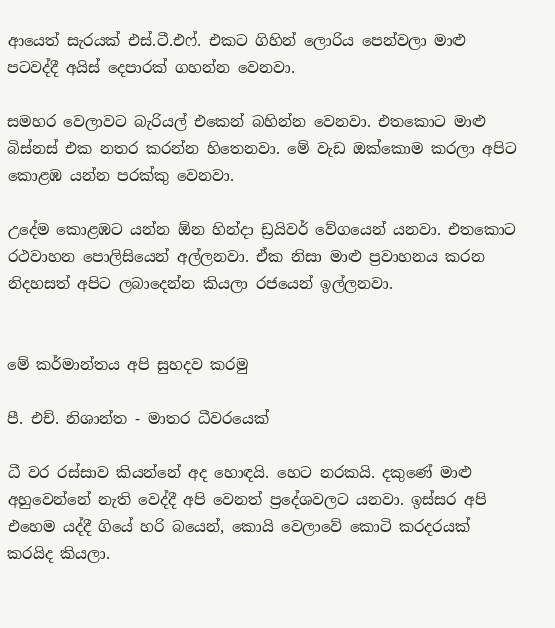ආයෙත් සැරයක් එස්.ටී.එෆ්. එකට ගිහින් ලොරිය පෙන්වලා මාළු පටවද්දී අයිස් දෙපාරක් ගහන්න වෙනවා.

සමහර වෙලාවට බැරියල් එකෙන් බහින්න වෙනවා. එතකොට මාළු බිස්නස් එක නතර කරන්න හිතෙනවා. මේ වැඩ ඔක්කොම කරලා අපිට කොළඹ යන්න පරක්කු වෙනවා.

උදේම කොළඹට යන්න ඕන හින්දා ඩ්‍රයිවර් වේගයෙන් යනවා. එතකොට රථවාහන පොලිසියෙන් අල්ලනවා. ඒක නිසා මාළු ප්‍රවාහනය කරන නිදහසත් අපිට ලබාදෙන්න කියලා රජයෙන් ඉල්ලනවා.


මේ කර්මාන්තය අපි සුහදව කරමු

පී. එච්. නිශාන්ත - මාතර ධීවරයෙක්

ධී වර රස්සාව කියන්නේ අද හොඳයි. හෙට නරකයි. දකුණේ මාළු අහුවෙන්නේ නැති වෙද්දී අපි වෙනත් ප්‍රදේශවලට යනවා. ඉස්සර අපි එහෙම යද්දී ගියේ හරි බයෙන්, කොයි වෙලාවේ කොටි කරදරයක් කරයිද කියලා.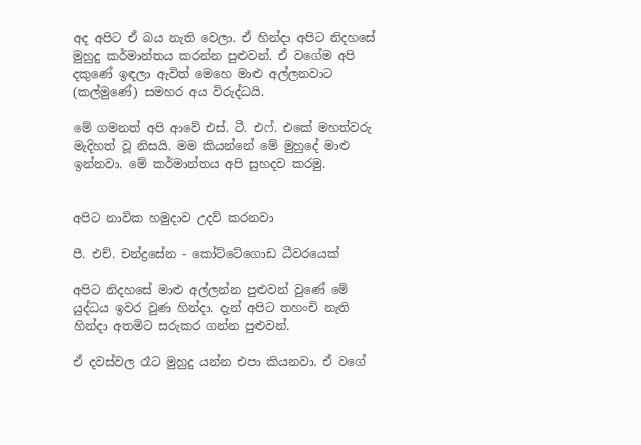අද අපිට ඒ බය නැති වෙලා. ඒ හින්දා අපිට නිදහසේ මුහුදු කර්මාන්තය කරන්න පුළුවන්. ඒ වගේම අපි දකුණේ ඉඳලා ඇවිත් මෙහෙ මාළු අල්ලනවාට (කල්මුණේ) සමහර අය විරුද්ධයි.

මේ ගමනත් අපි ආවේ එස්. ටී. එෆ්. එකේ මහත්වරු මැදිහත් වූ නිසයි. මම කියන්නේ මේ මුහුදේ මාළු ඉන්නවා. මේ කර්මාන්තය අපි සුහදව කරමු.


අපිට නාවික හමුදාව උදව් කරනවා

පී. එච්. චන්ද්‍රසේන - කෝට්ටේගොඩ ධීවරයෙක්

අපිට නිදහසේ මාළු අල්ලන්න පුළුවන් වුණේ මේ යුද්ධය ඉවර වුණ හින්දා. දැන් අපිට තහංචි නැති හින්දා අතමිට සරුකර ගන්න පුළුවන්.

ඒ දවස්වල රෑට මුහුදු යන්න එපා කියනවා. ඒ වගේ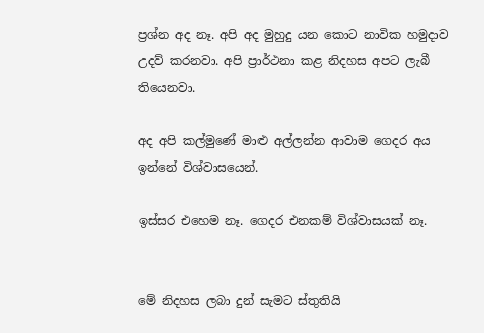ප්‍රශ්න අද නෑ. අපි අද මුහුදු යන කොට නාවික හමුදාව උදව් කරනවා. අපි ප්‍රාර්ථනා කළ නිදහස අපට ලැබී තියෙනවා.

අද අපි කල්මුණේ මාළු අල්ලන්න ආවාම ගෙදර අය ඉන්නේ විශ්වාසයෙන්.

ඉස්සර එහෙම නෑ. ගෙදර එනකම් විශ්වාසයක් නෑ.


මේ නිදහස ලබා දුන් සැමට ස්තුතියි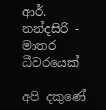ආර්. නන්දසිරි - මාතර ධීවරයෙක්

අපි දකුණේ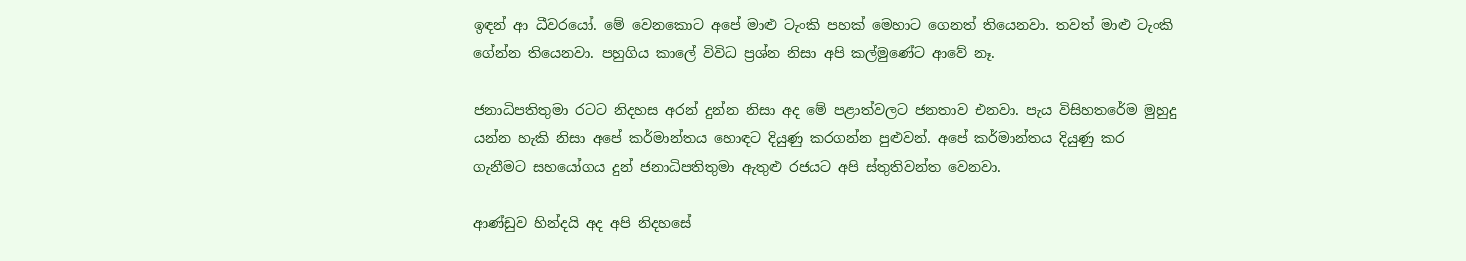ඉඳන් ආ ධීවරයෝ. මේ වෙනකොට අපේ මාළු ටැංකි පහක් මෙහාට ගෙනත් තියෙනවා. තවත් මාළු ටැංකි ගේන්න තියෙනවා. පහුගිය කාලේ විවිධ ප්‍රශ්න නිසා අපි කල්මුණේට ආවේ නෑ.

ජනාධිපතිතුමා රටට නිදහස අරන් දුන්න නිසා අද මේ පළාත්වලට ජනතාව එනවා. පැය විසිහතරේම මුහුදු යන්න හැකි නිසා අපේ කර්මාන්තය හොඳට දියුණු කරගන්න පුළුවන්. අපේ කර්මාන්තය දියුණු කර ගැනීමට සහයෝගය දුන් ජනාධිපතිතුමා ඇතුළු රජයට අපි ස්තුතිවන්ත වෙනවා.

ආණ්ඩුව හින්දයි අද අපි නිදහසේ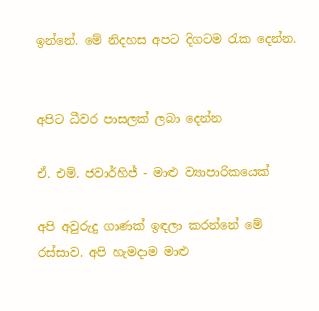ඉන්නේ. මේ නිදහස අපට දිගටම රැක දෙන්න.


අපිට ධීවර පාසලක් ලබා දෙන්න

ඒ. එම්. ජවාර්හිජ් - මාළු ව්‍යාපාරිකයෙක්

අපි අවුරුදු ගාණක් ඉඳලා කරන්නේ මේ රස්සාව. අපි හැමදාම මාළු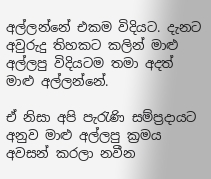අල්ලන්නේ එකම විදියට. දැනට අවුරුදු තිහකට කලින් මාළු අල්ලපු විදියටම තමා අදත් මාළු අල්ලන්නේ.

ඒ නිසා අපි පැරැණි සම්ප්‍රදායට අනුව මාළු අල්ලපු ක්‍රමය අවසන් කරලා නවීන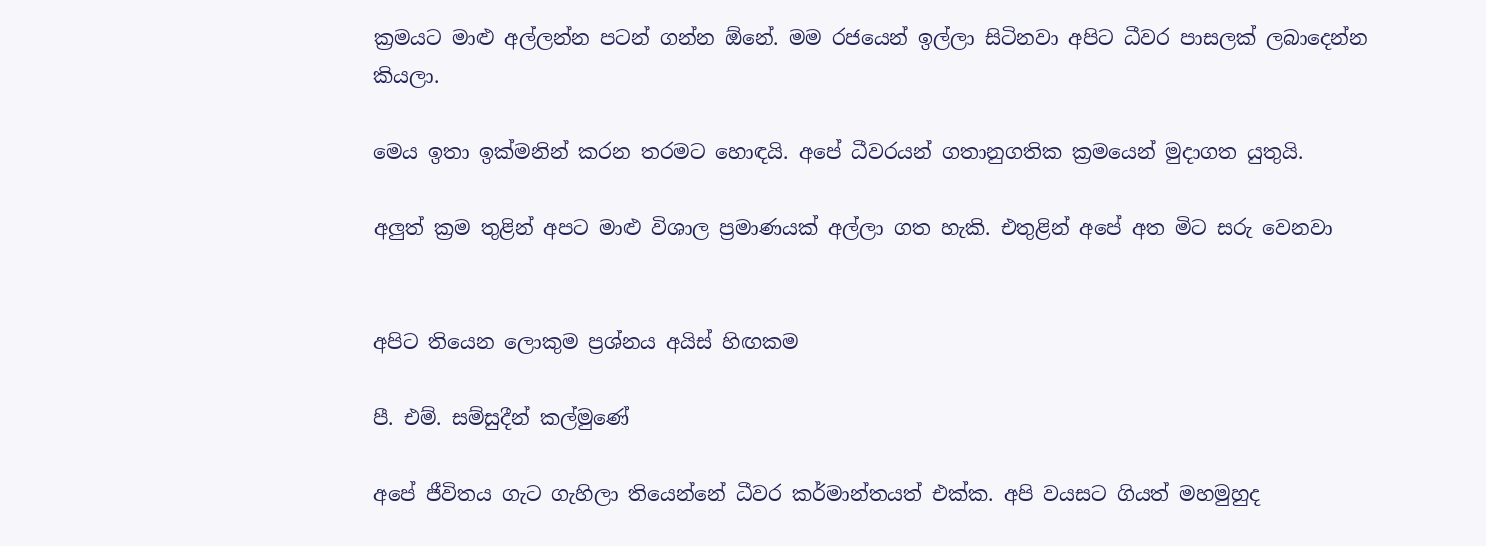ක්‍රමයට මාළු අල්ලන්න පටන් ගන්න ඕනේ. මම රජයෙන් ඉල්ලා සිටිනවා අපිට ධීවර පාසලක් ලබාදෙන්න කියලා.

මෙය ඉතා ඉක්මනින් කරන තරමට හොඳයි. අපේ ධීවරයන් ගතානුගතික ක්‍රමයෙන් මුදාගත යුතුයි.

අලුත් ක්‍රම තුළින් අපට මාළු විශාල ප්‍රමාණයක් අල්ලා ගත හැකි. එතුළින් අපේ අත මිට සරු වෙනවා


අපිට තියෙන ලොකුම ප්‍රශ්නය අයිස් හිඟකම

පී. එම්. සම්සුදීන් කල්මුණේ

අපේ ජීවිතය ගැට ගැහිලා තියෙන්නේ ධීවර කර්මාන්තයත් එක්ක. අපි වයසට ගියත් මහමුහුද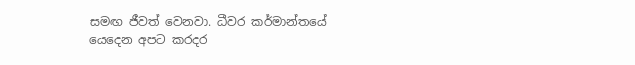සමඟ ජීවත් වෙනවා. ධීවර කර්මාන්තයේ යෙදෙන අපට කරදර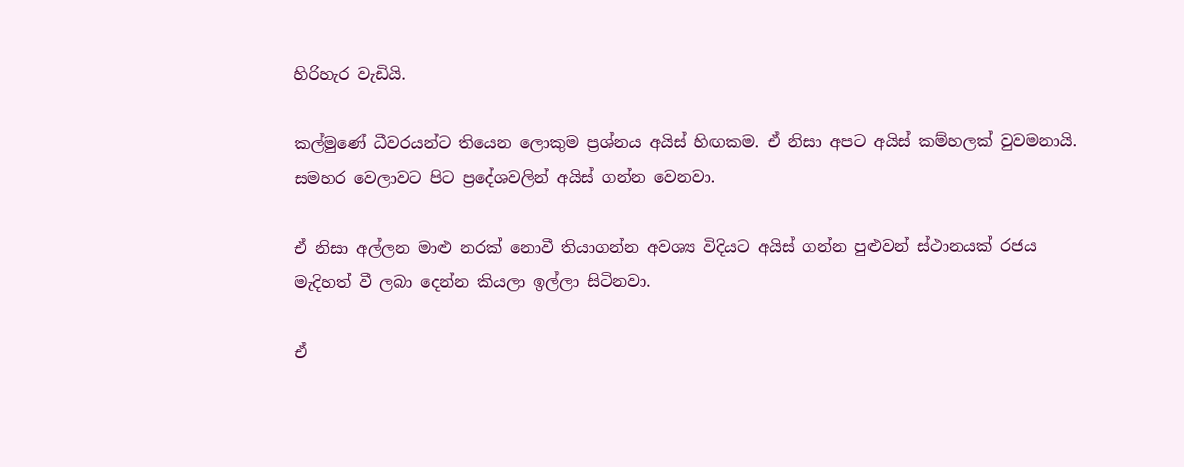හිරිහැර වැඩියි.

කල්මුණේ ධීවරයන්ට තියෙන ලොකුම ප්‍රශ්නය අයිස් හිඟකම. ඒ නිසා අපට අයිස් කම්හලක් වුවමනායි. සමහර වෙලාවට පිට ප්‍රදේශවලින් අයිස් ගන්න වෙනවා.

ඒ නිසා අල්ලන මාළු නරක් නොවී තියාගන්න අවශ්‍ය විදියට අයිස් ගන්න පුළුවන් ස්ථානයක් රජය මැදිහත් වී ලබා දෙන්න කියලා ඉල්ලා සිටිනවා.

ඒ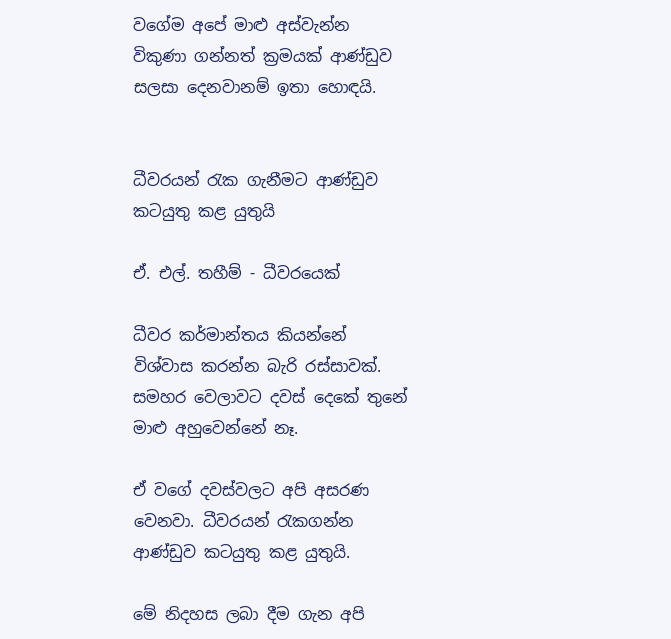වගේම අපේ මාළු අස්වැන්න විකුණා ගන්නත් ක්‍රමයක් ආණ්ඩුව සලසා දෙනවානම් ඉතා හොඳයි.


ධීවරයන් රැක ගැනීමට ආණ්ඩුව කටයුතු කළ යුතුයි

ඒ. එල්. තහීම් - ධීවරයෙක්

ධීවර කර්මාන්තය කියන්නේ විශ්වාස කරන්න බැරි රස්සාවක්. සමහර වෙලාවට දවස් දෙකේ තුනේ මාළු අහුවෙන්නේ නෑ.

ඒ වගේ දවස්වලට අපි අසරණ වෙනවා. ධීවරයන් රැකගන්න ආණ්ඩුව කටයුතු කළ යුතුයි.

මේ නිදහස ලබා දීම ගැන අපි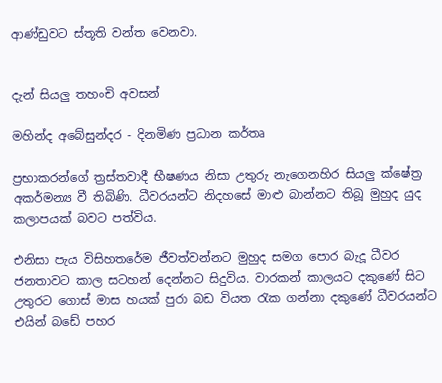ආණ්ඩුවට ස්තූති වන්ත වෙනවා.


දැන් සියලු තහංචි අවසන්

මහින්ද අබේසුන්දර - දිනමිණ ප්‍රධාන කර්තෘ

ප්‍රභාකරන්ගේ ත්‍රස්තවාදී භීෂණය නිසා උතුරු නැගෙනහිර සියලු ක්ෂේත්‍ර අකර්මන්‍ය වී තිබිණි. ධීවරයන්ට නිදහසේ මාළු බාන්නට තිබූ මුහුද යුද කලාපයක් බවට පත්විය.

එනිසා පැය විසිහතරේම ජීවත්වන්නට මුහුද සමග පොර බැදූ ධීවර ජනතාවට කාල සටහන් දෙන්නට සිදුවිය. වාරකන් කාලයට දකුණේ සිට උතුරට ගොස් මාස හයක් පුරා බඩ වියත රැක ගන්නා දකුණේ ධීවරයන්ට එයින් බඩේ පහර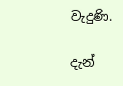වැදුණි.

දැන්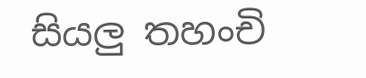සියලු තහංචි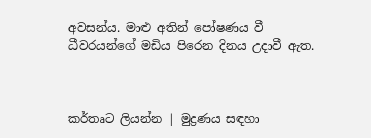අවසන්ය. මාළු අතින් පෝෂණය වී ධීවරයන්ගේ මඩිය පිරෙන දිනය උදාවී ඇත.



කර්තෘට ලියන්න | මුද්‍රණය සඳහා